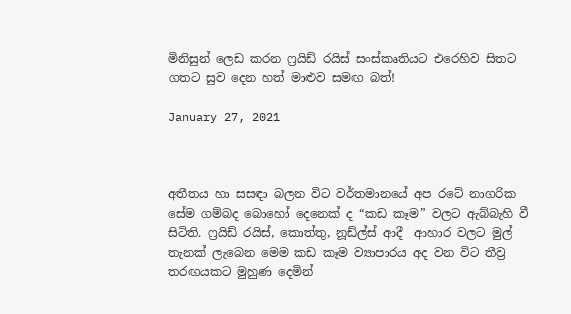මිනිසුන් ලෙඩ කරන ෆ්‍රයිඩ් රයිස් සංස්කෘතියට එරෙහිව සිතට ගතට සුව දෙන හත් මාළුව සමඟ බත්!

January 27, 2021



අතීතය හා සසඳා බලන විට වර්තමානයේ අප රටේ නාගරික සේම ගම්බද බොහෝ දෙනෙක් ද “කඩ කෑම” වලට ඇබ්බැහි වී සිටිති. ෆ්‍රයිඩ් රයිස්, කොත්තු, නූඩ්ල්ස් ආදී  ආහාර වලට මුල් තැනක් ලැබෙන මෙම කඩ කෑම ව්‍යාපාරය අද වන විට තීව්‍ර තරඟයකට මුහුණ දෙමින්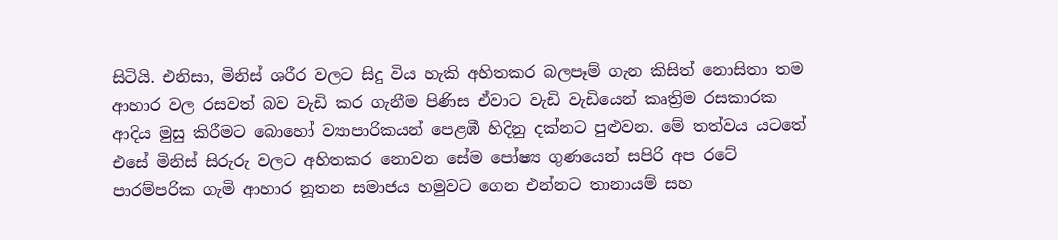සිටියි. එනිසා, මිනිස් ශරීර වලට සිදු විය හැකි අහිතකර බලපෑම් ගැන කිසිත් නොසිතා තම ආහාර වල රසවත් බව වැඩි කර ගැනීම පිණිස ඒවාට වැඩි වැඩියෙන් කෘත්‍රිම රසකාරක ආදිය මුසු කිරීමට බොහෝ ව්‍යාපාරිකයන් පෙළඹී හිදිනු දක්නට පුළුවන. මේ තත්වය යටතේ එසේ මිනිස් සිරුරු වලට අහිතකර නොවන සේම පෝෂ්‍ය ගුණයෙන් සපිරි අප රටේ පාරම්පරික ගැමි ආහාර නූතන සමාජය හමුවට ගෙන එන්නට තානායම් සහ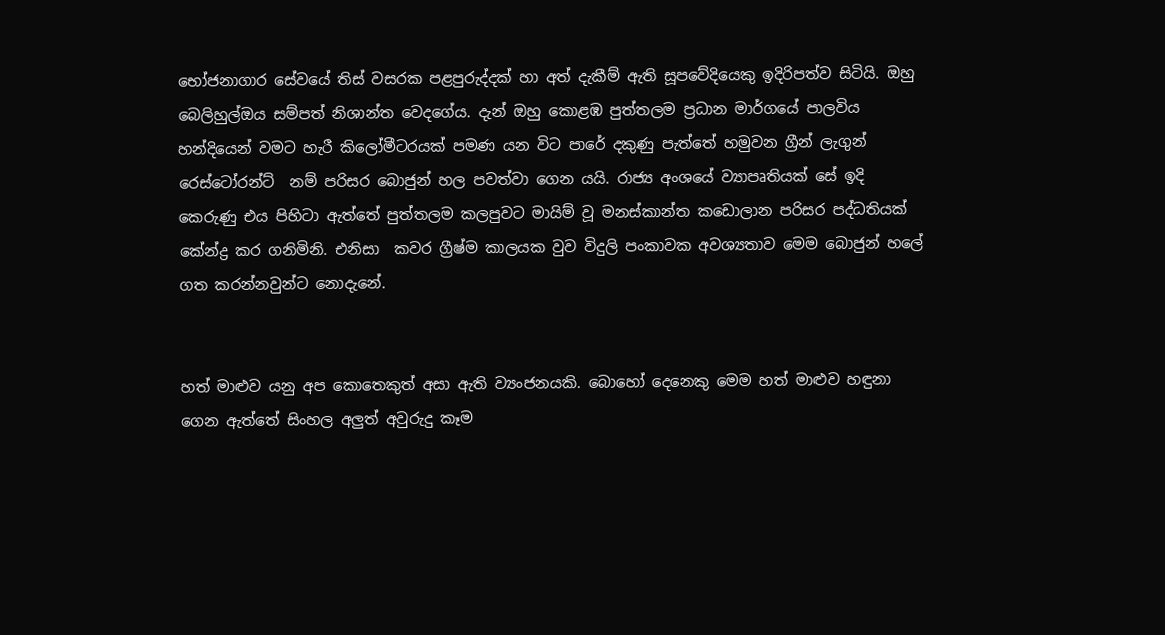භෝජනාගාර සේවයේ තිස් වසරක පළපුරුද්දක් හා අත් දැකීම් ඇති සූපවේදියෙකු ඉදිරිපත්ව සිටියි. ඔහු බෙලිහුල්ඔය සම්පත් නිශාන්ත වෙදගේය. දැන් ඔහු කොළඹ පුත්තලම ප්‍රධාන මාර්ගයේ පාලවිය හන්දියෙන් වමට හැරී කිලෝමීටරයක් පමණ යන විට පාරේ දකුණු පැත්තේ හමුවන ග්‍රීන් ලැගුන් රෙස්ටෝරන්ට්  නම් පරිසර බොජුන් හල පවත්වා ගෙන යයි. රාජ්‍ය අංශයේ ව්‍යාපෘතියක් සේ ඉදි කෙරුණු එය පිහිටා ඇත්තේ පුත්තලම කලපුවට මායිම් වූ මනස්කාන්ත කඩොලාන පරිසර පද්ධතියක් කේන්ද්‍ර කර ගනිමිනි. එනිසා  කවර ග්‍රීෂ්ම කාලයක වුව විදුලි පංකාවක අවශ්‍යතාව මෙම බොජුන් හලේ ගත කරන්නවුන්ට නොදැනේ.


හත් මාළුව යනු අප කොතෙකුත් අසා ඇති ව්‍යංජනයකි. බොහෝ දෙනෙකු මෙම හත් මාළුව හඳුනා ගෙන ඇත්තේ සිංහල අලුත් අවුරුදු කෑම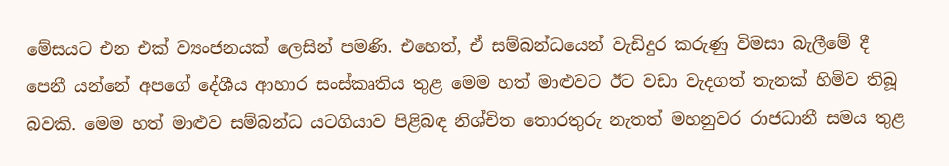මේසයට එන එක් ව්‍යංජනයක් ලෙසින් පමණි. එහෙත්, ඒ සම්බන්ධයෙන් වැඩිදුර කරුණු විමසා බැලීමේ දී පෙනී යන්නේ අපගේ දේශීය ආහාර සංස්කෘතිය තුළ මෙම හත් මාළුවට ඊට වඩා වැදගත් තැනක් හිමිව තිබූ බවකි. මෙම හත් මාළුව සම්බන්ධ යටගියාව පිළිබඳ නිශ්චිත තොරතුරු නැතත් මහනුවර රාජධානී සමය තුළ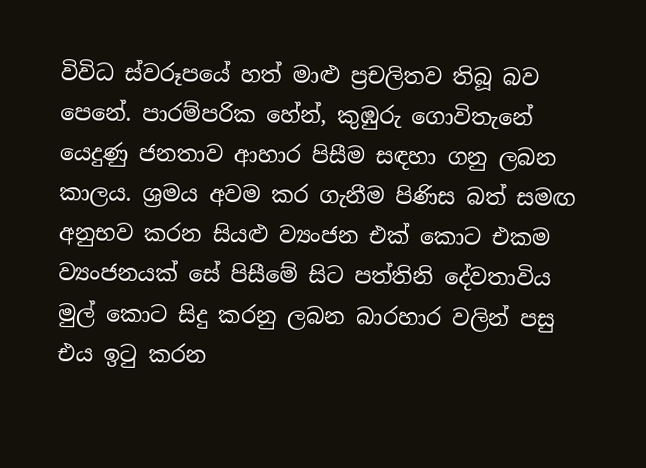විවිධ ස්වරූපයේ හත් මාළු ප්‍රචලිතව තිබූ බව පෙනේ. පාරම්පරික හේන්, කුඹුරු ගොවිතැනේ යෙදුණු ජනතාව ආහාර පිසීම සඳහා ගනු ලබන කාලය. ශ්‍රමය අවම කර ගැනීම පිණිස බත් සමඟ අනුභව කරන සියළු ව්‍යංජන එක් කොට එකම ව්‍යංජනයක් සේ පිසීමේ සිට පත්තිනි දේවතාවිය මුල් කොට සිදු කරනු ලබන බාරහාර වලින් පසු එය ඉටු කරන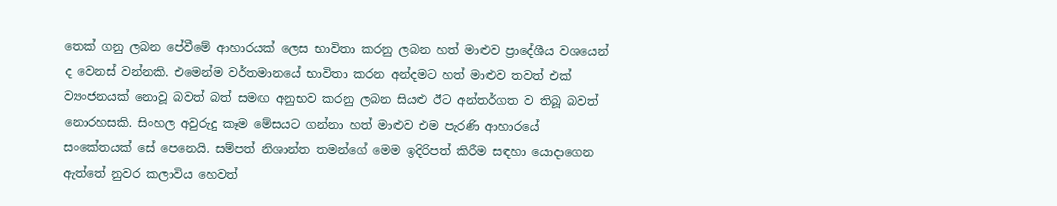තෙක් ගනු ලබන පේවීමේ ආහාරයක් ලෙස භාවිතා කරනු ලබන හත් මාළුව ප්‍රාදේශීය වශයෙන් ද වෙනස් වන්නකි. එමෙන්ම වර්තමානයේ භාවිතා කරන අන්දමට හත් මාළුව තවත් එක් ව්‍යංජනයක් නොවූ බවත් බත් සමඟ අනුභව කරනු ලබන සියළු ඊට අන්තර්ගත ව තිබූ බවත් නොරහසකි. සිංහල අවුරුදු කෑම මේසයට ගන්නා හත් මාළුව එම පැරණි ආහාරයේ සංකේතයක් සේ පෙනෙයි. සම්පත් නිශාන්ත තමන්ගේ මෙම ඉදිරිපත් කිරීම සඳහා යොදාගෙන ඇත්තේ නුවර කලාවිය හෙවත්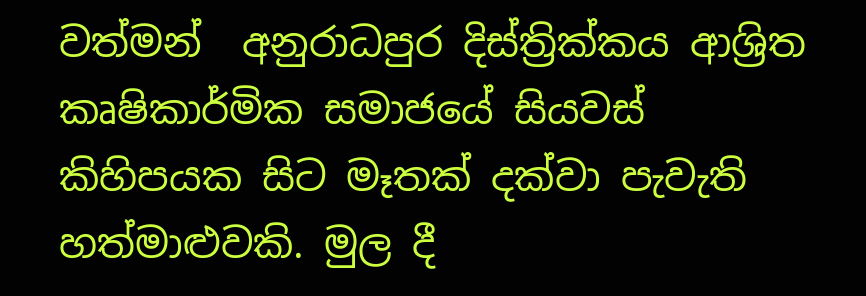වත්මන්  අනුරාධපුර දිස්ත්‍රික්කය ආශ්‍රිත කෘෂිකාර්මික සමාජයේ සියවස් කිහිපයක සිට මෑතක් දක්වා පැවැති හත්මාළුවකි. මුල දී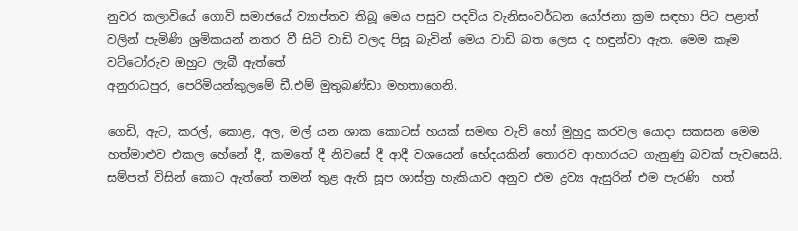නුවර කලාවියේ ගොවි සමාජයේ ව්‍යාප්තව තිබූ මෙය පසුව පදවිය වැනිසංවර්ධන යෝජනා ක්‍රම සඳහා පිට පළාත් වලින් පැමිණි ශ්‍රමිකයන් නතර වී සිටි වාඩි වලද පිසූ බැවින් මෙය වාඩි බත ලෙස ද හඳුන්වා ඇත. මෙම කෑම වට්ටෝරුව ඔහුට ලැබී ඇත්තේ
අනුරාධපුර, පෙරිමියන්කුලමේ ඩී.එම් මුතුබණ්ඩා මහතාගෙනි.

ගෙඩි, ඇට, කරල්, කොළ, අල, මල් යන ශාක කොටස් හයක් සමඟ වැව් හෝ මුහුදු කරවල යොදා සකසන මෙම හත්මාළුව එකල හේනේ දී, කමතේ දී නිවසේ දී ආදී වශයෙන් භේදයකින් තොරව ආහාරයට ගැනුණු බවක් පැවසෙයි. සම්පත් විසින් කොට ඇත්තේ තමන් තුළ ඇති සූප ශාස්ත්‍ර හැකියාව අනුව එම ද්‍රව්‍ය ඇසුරින් එම පැරණි  හත්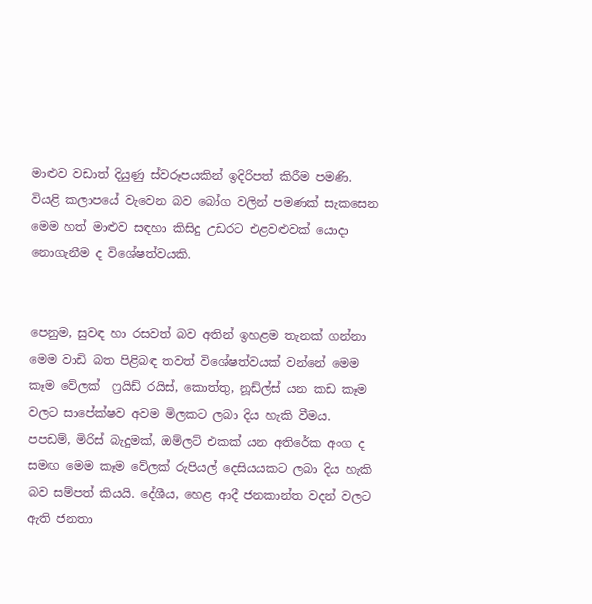මාළුව වඩාත් දියුණු ස්වරූපයකින් ඉදිරිපත් කිරීම පමණි. වියළි කලාපයේ වැවෙන බව බෝග වලින් පමණක් සැකසෙන මෙම හත් මාළුව සඳහා කිසිදු උඩරට එළවළුවක් යොදා නොගැනීම ද විශේෂත්වයකි.


පෙනුම, සුවඳ හා රසවත් බව අතින් ඉහළම තැනක් ගන්නා මෙම වාඩි බත පිළිබඳ තවත් විශේෂත්වයක් වන්නේ මෙම කෑම වේලක්  ෆ්‍රයිඩ් රයිස්, කොත්තු, නූඩ්ල්ස් යන කඩ කෑම වලට සාපේක්ෂව අවම මිලකට ලබා දිය හැකි වීමය. පපඩම්, මිරිස් බැදුමක්, ඔම්ලට් එකක් යන අතිරේක අංග ද සමඟ මෙම කෑම වේලක් රුපියල් දෙසියයකට ලබා දිය හැකි බව සම්පත් කියයි. දේශීය, හෙළ ආදී ජනකාන්ත වදන් වලට ඇති ජනතා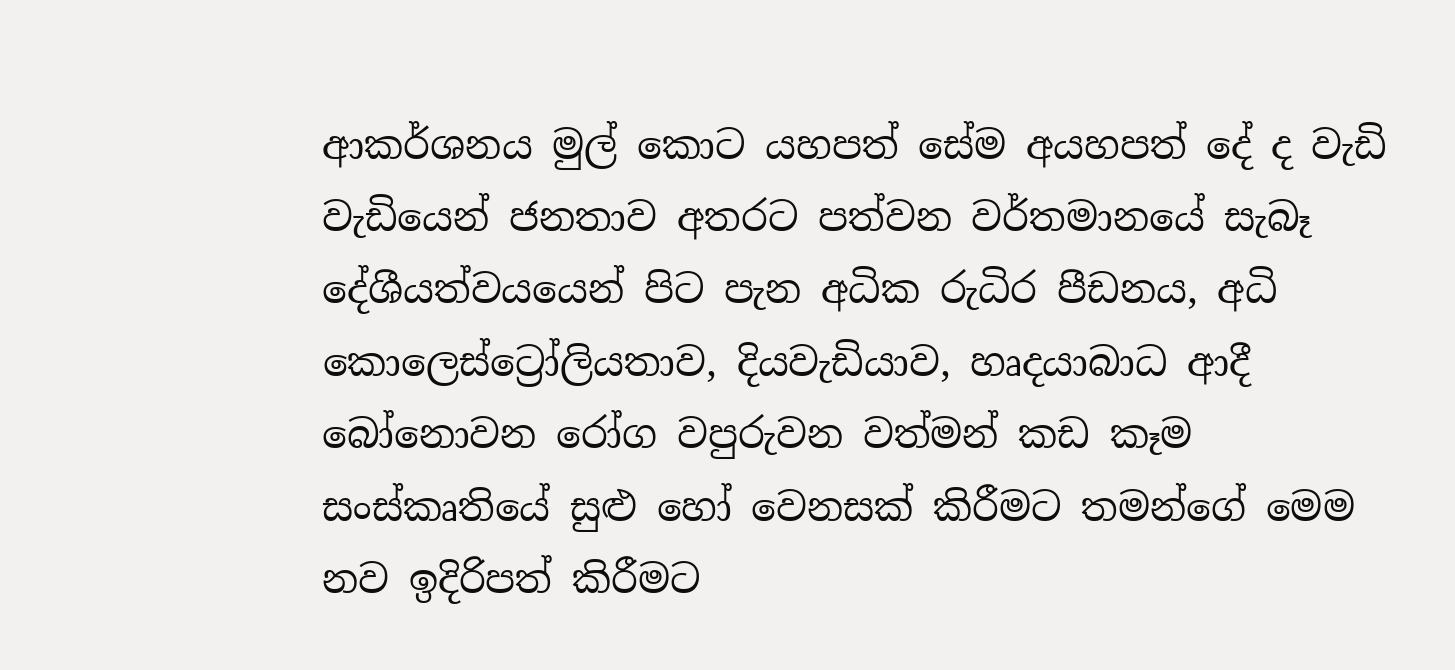ආකර්ශනය මුල් කොට යහපත් සේම අයහපත් දේ ද වැඩි වැඩියෙන් ජනතාව අතරට පත්වන වර්තමානයේ සැබෑ දේශීයත්වයයෙන් පිට පැන අධික රුධිර පීඩනය, අධි කොලෙස්ට්‍රෝලියතාව, දියවැඩියාව, හෘදයාබාධ ආදී බෝනොවන රෝග වපුරුවන වත්මන් කඩ කෑම සංස්කෘතියේ සුළු හෝ වෙනසක් කිරීමට තමන්ගේ මෙම නව ඉදිරිපත් කිරීමට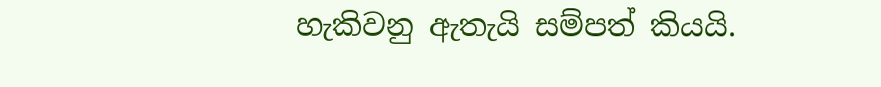හැකිවනු ඇතැයි සම්පත් කියයි.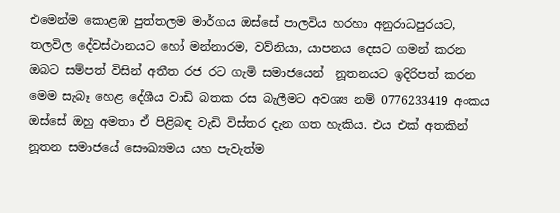එමෙන්ම කොළඹ පුත්තලම මාර්ගය ඔස්සේ පාලවිය හරහා අනුරාධපුරයට, තලවිල දේවස්ථානයට හෝ මන්නාරම, වව්නියා, යාපනය දෙසට ගමන් කරන ඔබට සම්පත් විසින් අතීත රජ රට ගැමි සමාජයෙන්  නූතනයට ඉදිරිපත් කරන මෙම සැබෑ හෙළ දේශීය වාඩි බතක රස බැලීමට අවශ්‍ය නම් 0776233419 අංකය ඔස්සේ ඔහු අමතා ඒ පිළිබඳ වැඩි විස්තර දැන ගත හැකිය. එය එක් අතකින් නූතන සමාජයේ සෞඛ්‍යමය යහ පැවැත්ම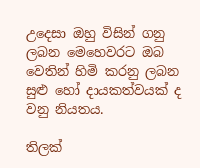උදෙසා ඔහු විසින් ගනු ලබන මෙහෙවරට ඔබ වෙතින් හිමි කරනු ලබන සුළු හෝ දායකත්වයක් ද වනු නියතය.

තිලක්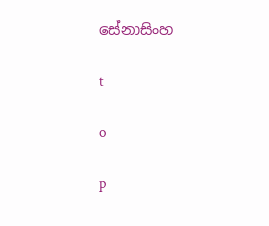සේනාසිංහ

t

o

p